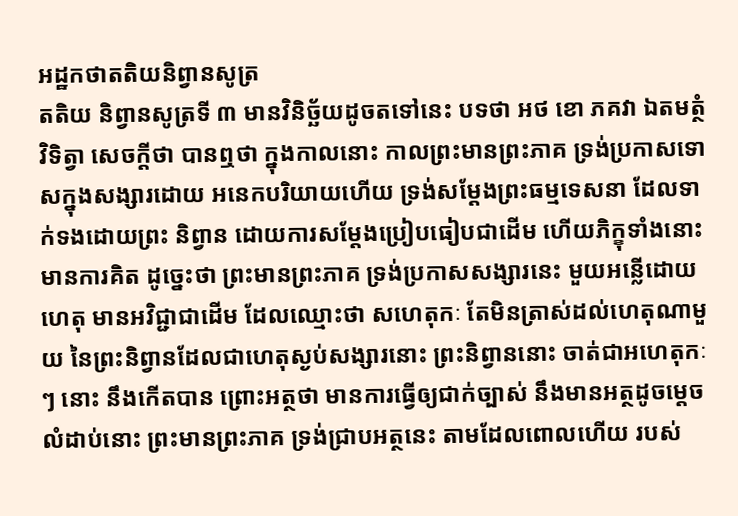អដ្ឋកថាតតិយនិព្វានសូត្រ
តតិយ និព្វានសូត្រទី ៣ មានវិនិច្ឆ័យដូចតទៅនេះ បទថា អថ ខោ ភគវា ឯតមត្ថំ វិទិត្វា សេចក្តីថា បានឮថា ក្នុងកាលនោះ កាលព្រះមានព្រះភាគ ទ្រង់ប្រកាសទោសក្នុងសង្សារដោយ អនេកបរិយាយហើយ ទ្រង់សម្តែងព្រះធម្មទេសនា ដែលទាក់ទងដោយព្រះ និព្វាន ដោយការសម្តែងប្រៀបធៀបជាដើម ហើយភិក្ខុទាំងនោះមានការគិត ដូច្នេះថា ព្រះមានព្រះភាគ ទ្រង់ប្រកាសសង្សារនេះ មួយអន្លើដោយហេតុ មានអវិជ្ជាជាដើម ដែលឈ្មោះថា សហេតុកៈ តែមិនត្រាស់ដល់ហេតុណាមួយ នៃព្រះនិព្វានដែលជាហេតុស្ងប់សង្សារនោះ ព្រះនិព្វាននោះ ចាត់ជាអហេតុកៈៗ នោះ នឹងកើតបាន ព្រោះអត្ថថា មានការធ្វើឲ្យជាក់ច្បាស់ នឹងមានអត្ថដូចម្តេច លំដាប់នោះ ព្រះមានព្រះភាគ ទ្រង់ជ្រាបអត្ថនេះ តាមដែលពោលហើយ របស់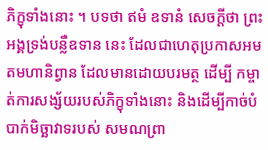ភិក្ខុទាំងនោះ ។ បទថា ឥមំ ឧទានំ សេចក្តីថា ព្រះអង្គទ្រង់បន្លឺឧទាន នេះ ដែលជាហេតុប្រកាសអមតមហានិព្វាន ដែលមានដោយបរមត្ថ ដើម្បី កម្ចាត់ការសង្ស័យរបស់ភិក្ខុទាំងនោះ និងដើម្បីកាច់បំបាក់មិច្ឆាវាទរបស់ សមណព្រា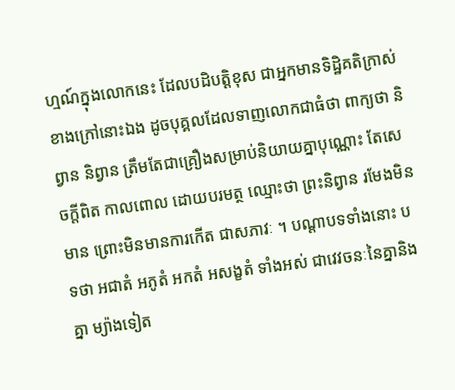ហ្មណ៍ក្នុងលោកនេះ ដែលបដិបត្តិខុស ជាអ្នកមានទិដ្ឋិគតិក្រាស់ ខាងក្រៅនោះឯង ដូចបុគ្គលដែលទាញលោកជាធំថា ពាក្យថា និព្វាន និព្វាន ត្រឹមតែជាគ្រឿងសម្រាប់និយាយគ្នាបុណ្ណោះ តែសេចក្តីពិត កាលពោល ដោយបរមត្ថ ឈ្មោះថា ព្រះនិព្វាន រមែងមិនមាន ព្រោះមិនមានការកើត ជាសភាវៈ ។ បណ្តាបទទាំងនោះ បទថា អជាតំ អភូតំ អកតំ អសង្ខតំ ទាំងអស់ ជាវេវចនៈនៃគ្នានិងគ្នា ម្យ៉ាងទៀត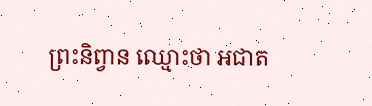ព្រះនិព្វាន ឈ្មោះថា អជាត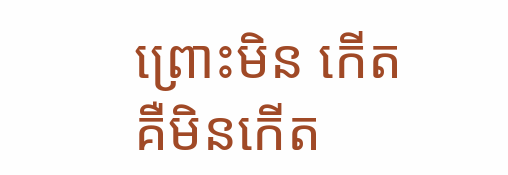ព្រោះមិន កើត គឺមិនកើត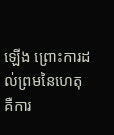ឡើង ព្រោះការដល់ព្រមនៃហេតុ គឺការ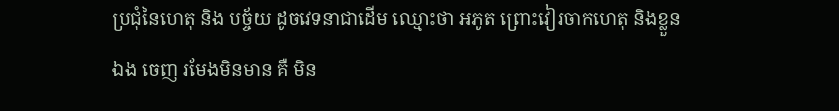ប្រជុំនៃហេតុ និង បច្ច័យ ដូចវេទនាជាដើម ឈ្មោះថា អភូត ព្រោះវៀរចាកហេតុ និងខ្លួនឯង ចេញ រមែងមិនមាន គឺ មិន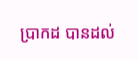ប្រាកដ បានដល់